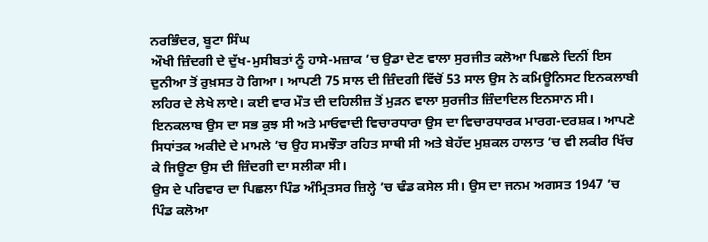ਨਰਭਿੰਦਰ, ਬੂਟਾ ਸਿੰਘ
ਔਖੀ ਜ਼ਿੰਦਗੀ ਦੇ ਦੁੱਖ-ਮੁਸੀਬਤਾਂ ਨੂੰ ਹਾਸੇ-ਮਜ਼ਾਕ ’ਚ ਉਡਾ ਦੇਣ ਵਾਲਾ ਸੁਰਜੀਤ ਕਲੋਆ ਪਿਛਲੇ ਦਿਨੀਂ ਇਸ ਦੁਨੀਆ ਤੋਂ ਰੁਖ਼ਸਤ ਹੋ ਗਿਆ। ਆਪਣੀ 75 ਸਾਲ ਦੀ ਜ਼ਿੰਦਗੀ ਵਿੱਚੋਂ 53 ਸਾਲ ਉਸ ਨੇ ਕਮਿਊਨਿਸਟ ਇਨਕਲਾਬੀ ਲਹਿਰ ਦੇ ਲੇਖੇ ਲਾਏ। ਕਈ ਵਾਰ ਮੌਤ ਦੀ ਦਹਿਲੀਜ਼ ਤੋਂ ਮੁੜਨ ਵਾਲਾ ਸੁਰਜੀਤ ਜ਼ਿੰਦਾਦਿਲ ਇਨਸਾਨ ਸੀ। ਇਨਕਲਾਬ ਉਸ ਦਾ ਸਭ ਕੁਝ ਸੀ ਅਤੇ ਮਾਓਵਾਦੀ ਵਿਚਾਰਧਾਰਾ ਉਸ ਦਾ ਵਿਚਾਰਧਾਰਕ ਮਾਰਗ-ਦਰਸ਼ਕ। ਆਪਣੇ ਸਿਧਾਂਤਕ ਅਕੀਦੇ ਦੇ ਮਾਮਲੇ ’ਚ ਉਹ ਸਮਝੌਤਾ ਰਹਿਤ ਸਾਥੀ ਸੀ ਅਤੇ ਬੇਹੱਦ ਮੁਸ਼ਕਲ ਹਾਲਾਤ ’ਚ ਵੀ ਲਕੀਰ ਖਿੱਚ ਕੇ ਜਿਊਣਾ ਉਸ ਦੀ ਜ਼ਿੰਦਗੀ ਦਾ ਸਲੀਕਾ ਸੀ।
ਉਸ ਦੇ ਪਰਿਵਾਰ ਦਾ ਪਿਛਲਾ ਪਿੰਡ ਅੰਮ੍ਰਿਤਸਰ ਜ਼ਿਲ੍ਹੇ ’ਚ ਢੰਡ ਕਸੇਲ ਸੀ। ਉਸ ਦਾ ਜਨਮ ਅਗਸਤ 1947 ’ਚ ਪਿੰਡ ਕਲੋਆ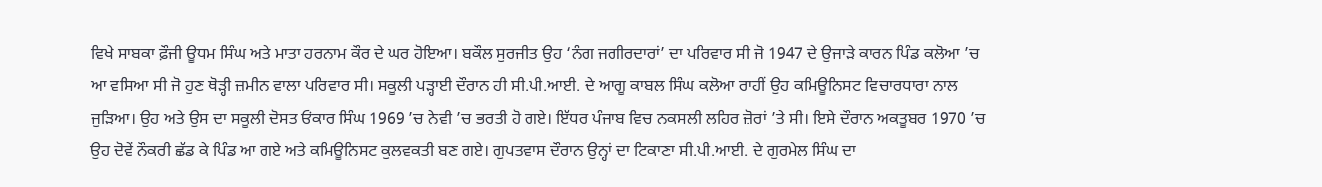ਵਿਖੇ ਸਾਬਕਾ ਫ਼ੌਜੀ ਊਧਮ ਸਿੰਘ ਅਤੇ ਮਾਤਾ ਹਰਨਾਮ ਕੌਰ ਦੇ ਘਰ ਹੋਇਆ। ਬਕੌਲ ਸੁਰਜੀਤ ਉਹ ‘ਨੰਗ ਜਗੀਰਦਾਰਾਂ’ ਦਾ ਪਰਿਵਾਰ ਸੀ ਜੋ 1947 ਦੇ ਉਜਾੜੇ ਕਾਰਨ ਪਿੰਡ ਕਲੋਆ ’ਚ ਆ ਵਸਿਆ ਸੀ ਜੋ ਹੁਣ ਥੋੜ੍ਹੀ ਜ਼ਮੀਨ ਵਾਲਾ ਪਰਿਵਾਰ ਸੀ। ਸਕੂਲੀ ਪੜ੍ਹਾਈ ਦੌਰਾਨ ਹੀ ਸੀ.ਪੀ.ਆਈ. ਦੇ ਆਗੂ ਕਾਬਲ ਸਿੰਘ ਕਲੋਆ ਰਾਹੀਂ ਉਹ ਕਮਿਊਨਿਸਟ ਵਿਚਾਰਧਾਰਾ ਨਾਲ ਜੁੜਿਆ। ਉਹ ਅਤੇ ਉਸ ਦਾ ਸਕੂਲੀ ਦੋਸਤ ਓਂਕਾਰ ਸਿੰਘ 1969 ’ਚ ਨੇਵੀ ’ਚ ਭਰਤੀ ਹੋ ਗਏ। ਇੱਧਰ ਪੰਜਾਬ ਵਿਚ ਨਕਸਲੀ ਲਹਿਰ ਜ਼ੋਰਾਂ ’ਤੇ ਸੀ। ਇਸੇ ਦੌਰਾਨ ਅਕਤੂਬਰ 1970 ’ਚ ਉਹ ਦੋਵੇਂ ਨੌਕਰੀ ਛੱਡ ਕੇ ਪਿੰਡ ਆ ਗਏ ਅਤੇ ਕਮਿਊਨਿਸਟ ਕੁਲਵਕਤੀ ਬਣ ਗਏ। ਗੁਪਤਵਾਸ ਦੌਰਾਨ ਉਨ੍ਹਾਂ ਦਾ ਟਿਕਾਣਾ ਸੀ.ਪੀ.ਆਈ. ਦੇ ਗੁਰਮੇਲ ਸਿੰਘ ਦਾ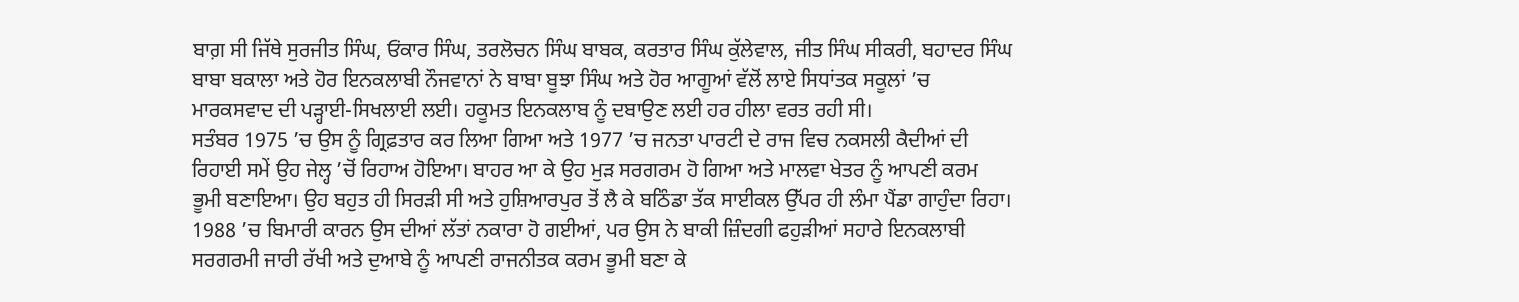ਬਾਗ਼ ਸੀ ਜਿੱਥੇ ਸੁਰਜੀਤ ਸਿੰਘ, ਓਂਕਾਰ ਸਿੰਘ, ਤਰਲੋਚਨ ਸਿੰਘ ਬਾਬਕ, ਕਰਤਾਰ ਸਿੰਘ ਕੁੱਲੇਵਾਲ, ਜੀਤ ਸਿੰਘ ਸੀਕਰੀ, ਬਹਾਦਰ ਸਿੰਘ ਬਾਬਾ ਬਕਾਲਾ ਅਤੇ ਹੋਰ ਇਨਕਲਾਬੀ ਨੌਜਵਾਨਾਂ ਨੇ ਬਾਬਾ ਬੂਝਾ ਸਿੰਘ ਅਤੇ ਹੋਰ ਆਗੂਆਂ ਵੱਲੋਂ ਲਾਏ ਸਿਧਾਂਤਕ ਸਕੂਲਾਂ ’ਚ ਮਾਰਕਸਵਾਦ ਦੀ ਪੜ੍ਹਾਈ-ਸਿਖਲਾਈ ਲਈ। ਹਕੂਮਤ ਇਨਕਲਾਬ ਨੂੰ ਦਬਾਉਣ ਲਈ ਹਰ ਹੀਲਾ ਵਰਤ ਰਹੀ ਸੀ।
ਸਤੰਬਰ 1975 ’ਚ ਉਸ ਨੂੰ ਗ੍ਰਿਫ਼ਤਾਰ ਕਰ ਲਿਆ ਗਿਆ ਅਤੇ 1977 ’ਚ ਜਨਤਾ ਪਾਰਟੀ ਦੇ ਰਾਜ ਵਿਚ ਨਕਸਲੀ ਕੈਦੀਆਂ ਦੀ ਰਿਹਾਈ ਸਮੇਂ ਉਹ ਜੇਲ੍ਹ ’ਚੋਂ ਰਿਹਾਅ ਹੋਇਆ। ਬਾਹਰ ਆ ਕੇ ਉਹ ਮੁੜ ਸਰਗਰਮ ਹੋ ਗਿਆ ਅਤੇ ਮਾਲਵਾ ਖੇਤਰ ਨੂੰ ਆਪਣੀ ਕਰਮ ਭੂਮੀ ਬਣਾਇਆ। ਉਹ ਬਹੁਤ ਹੀ ਸਿਰੜੀ ਸੀ ਅਤੇ ਹੁਸ਼ਿਆਰਪੁਰ ਤੋਂ ਲੈ ਕੇ ਬਠਿੰਡਾ ਤੱਕ ਸਾਈਕਲ ਉੱਪਰ ਹੀ ਲੰਮਾ ਪੈਂਡਾ ਗਾਹੁੰਦਾ ਰਿਹਾ। 1988 ’ਚ ਬਿਮਾਰੀ ਕਾਰਨ ਉਸ ਦੀਆਂ ਲੱਤਾਂ ਨਕਾਰਾ ਹੋ ਗਈਆਂ, ਪਰ ਉਸ ਨੇ ਬਾਕੀ ਜ਼ਿੰਦਗੀ ਫਹੁੜੀਆਂ ਸਹਾਰੇ ਇਨਕਲਾਬੀ ਸਰਗਰਮੀ ਜਾਰੀ ਰੱਖੀ ਅਤੇ ਦੁਆਬੇ ਨੂੰ ਆਪਣੀ ਰਾਜਨੀਤਕ ਕਰਮ ਭੂਮੀ ਬਣਾ ਕੇ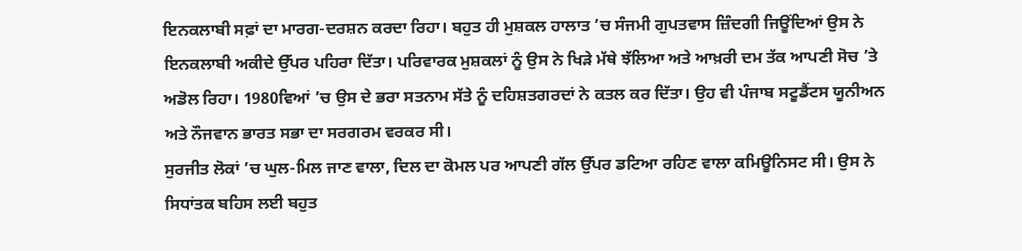ਇਨਕਲਾਬੀ ਸਫ਼ਾਂ ਦਾ ਮਾਰਗ-ਦਰਸ਼ਨ ਕਰਦਾ ਰਿਹਾ। ਬਹੁਤ ਹੀ ਮੁਸ਼ਕਲ ਹਾਲਾਤ ’ਚ ਸੰਜਮੀ ਗੁਪਤਵਾਸ ਜ਼ਿੰਦਗੀ ਜਿਊਂਦਿਆਂ ਉਸ ਨੇ ਇਨਕਲਾਬੀ ਅਕੀਦੇ ਉੱਪਰ ਪਹਿਰਾ ਦਿੱਤਾ। ਪਰਿਵਾਰਕ ਮੁਸ਼ਕਲਾਂ ਨੂੰ ਉਸ ਨੇ ਖਿੜੇ ਮੱਥੇ ਝੱਲਿਆ ਅਤੇ ਆਖ਼ਰੀ ਦਮ ਤੱਕ ਆਪਣੀ ਸੋਚ ’ਤੇ ਅਡੋਲ ਰਿਹਾ। 1980ਵਿਆਂ ’ਚ ਉਸ ਦੇ ਭਰਾ ਸਤਨਾਮ ਸੱਤੇ ਨੂੰ ਦਹਿਸ਼ਤਗਰਦਾਂ ਨੇ ਕਤਲ ਕਰ ਦਿੱਤਾ। ਉਹ ਵੀ ਪੰਜਾਬ ਸਟੂਡੈਂਟਸ ਯੂਨੀਅਨ ਅਤੇ ਨੌਜਵਾਨ ਭਾਰਤ ਸਭਾ ਦਾ ਸਰਗਰਮ ਵਰਕਰ ਸੀ।
ਸੁਰਜੀਤ ਲੋਕਾਂ ’ਚ ਘੁਲ-ਮਿਲ ਜਾਣ ਵਾਲਾ, ਦਿਲ ਦਾ ਕੋਮਲ ਪਰ ਆਪਣੀ ਗੱਲ ਉੱਪਰ ਡਟਿਆ ਰਹਿਣ ਵਾਲਾ ਕਮਿਊਨਿਸਟ ਸੀ। ਉਸ ਨੇ ਸਿਧਾਂਤਕ ਬਹਿਸ ਲਈ ਬਹੁਤ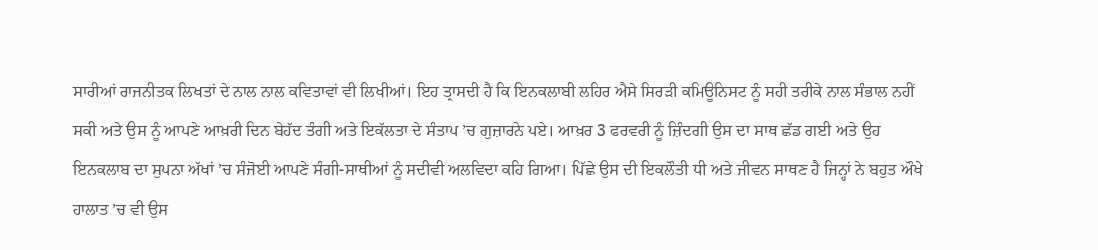ਸਾਰੀਆਂ ਰਾਜਨੀਤਕ ਲਿਖਤਾਂ ਦੇ ਨਾਲ ਨਾਲ ਕਵਿਤਾਵਾਂ ਵੀ ਲਿਖੀਆਂ। ਇਹ ਤ੍ਰਾਸਦੀ ਹੈ ਕਿ ਇਨਕਲਾਬੀ ਲਹਿਰ ਐਸੇ ਸਿਰੜੀ ਕਮਿਊਨਿਸਟ ਨੂੰ ਸਹੀ ਤਰੀਕੇ ਨਾਲ ਸੰਭਾਲ ਨਹੀਂ ਸਕੀ ਅਤੇ ਉਸ ਨੂੰ ਆਪਣੇ ਆਖ਼ਰੀ ਦਿਨ ਬੇਹੱਦ ਤੰਗੀ ਅਤੇ ਇਕੱਲਤਾ ਦੇ ਸੰਤਾਪ ’ਚ ਗੁਜ਼ਾਰਨੇ ਪਏ। ਆਖ਼ਰ 3 ਫਰਵਰੀ ਨੂੰ ਜ਼ਿੰਦਗੀ ਉਸ ਦਾ ਸਾਥ ਛੱਡ ਗਈ ਅਤੇ ਉਹ ਇਨਕਲਾਬ ਦਾ ਸੁਪਨਾ ਅੱਖਾਂ ’ਚ ਸੰਜੋਈ ਆਪਣੇ ਸੰਗੀ-ਸਾਥੀਆਂ ਨੂੰ ਸਦੀਵੀ ਅਲਵਿਦਾ ਕਹਿ ਗਿਆ। ਪਿੱਛੇ ਉਸ ਦੀ ਇਕਲੌਤੀ ਧੀ ਅਤੇ ਜੀਵਨ ਸਾਥਣ ਹੈ ਜਿਨ੍ਹਾਂ ਨੇ ਬਹੁਤ ਔਖੇ ਹਾਲਾਤ ’ਚ ਵੀ ਉਸ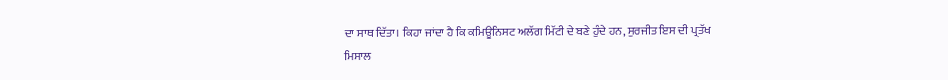ਦਾ ਸਾਥ ਦਿੱਤਾ। ਕਿਹਾ ਜਾਂਦਾ ਹੈ ਕਿ ਕਮਿਊਨਿਸਟ ਅਲੱਗ ਮਿੱਟੀ ਦੇ ਬਣੇ ਹੁੰਦੇ ਹਨ, ਸੁਰਜੀਤ ਇਸ ਦੀ ਪ੍ਰਤੱਖ ਮਿਸਾਲ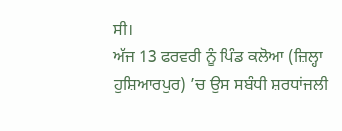ਸੀ।
ਅੱਜ 13 ਫਰਵਰੀ ਨੂੰ ਪਿੰਡ ਕਲੋਆ (ਜ਼ਿਲ੍ਹਾ ਹੁਸ਼ਿਆਰਪੁਰ) ’ਚ ਉਸ ਸਬੰਧੀ ਸ਼ਰਧਾਂਜਲੀ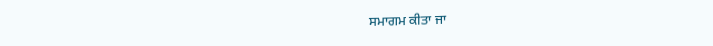ਸਮਾਗਮ ਕੀਤਾ ਜਾ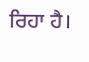ਰਿਹਾ ਹੈ।